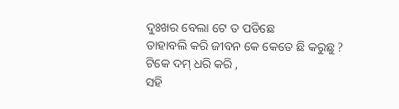ଦୁଃଖର ବେଲା ଟେ ତ ପଡିଛେ
ତାହାବଲି କରି ଜୀବନ କେ କେତେ ଛି କରୁଛୁ ?
ଟିକେ ଦମ୍ ଧରି କରି ,
ସହି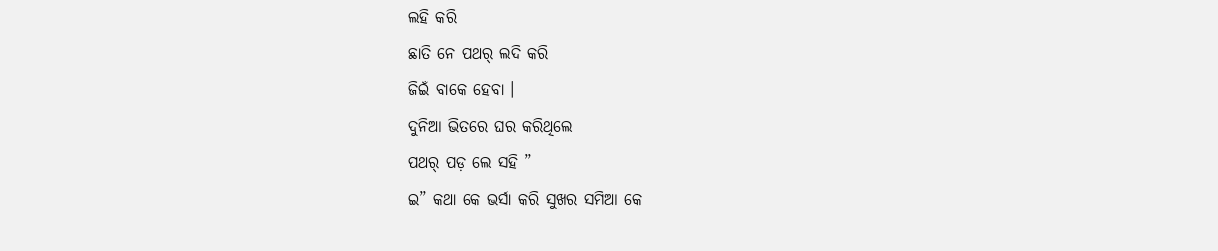ଲହି କରି
ଛାତି ନେ ପଥର୍ ଲଦି କରି
ଜିଇଁ ବାକେ ହେବା ।
ଦୁନିଆ ଭିତରେ ଘର କରିଥିଲେ
ପଥର୍ ପଡ଼ ଲେ ସହି ”
ଇ” କଥା କେ ଭର୍ସା କରି ସୁଖର ସମିଆ କେ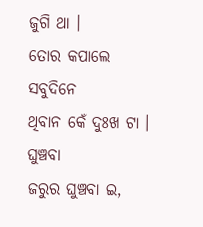ଜୁଗି ଥା ।
ତୋର କପାଲେ ସବୁଦିନେ
ଥିବାନ କେଁ ଦୁଃଖ ଟା ।
ଘୁଞ୍ଚବା
ଜରୁର ଘୁଞ୍ଚବା ଇ,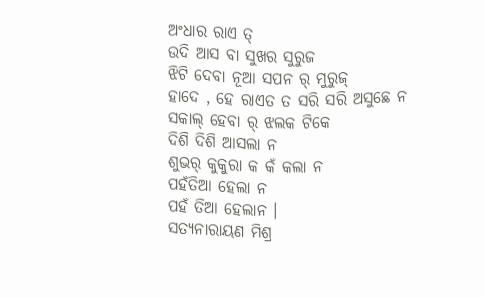ଅଂଧାର ରାଏ ତ୍
ଉଦି ଆସ ବା ସୁଖର ସୁରୁଜ
ଝିଟି ଦେବା ନୂଆ ସପନ ର୍ ମୁରୁଜ୍
ହାଦେ , ହେ ରାଏତ ତ ସରି ସରି ଅସୁଛେ ନ
ସକାଲ୍ ହେବା ର୍ ଝଲକ ଟିକେ
ଦିଶି ଦିଶି ଆସଲା ନ
ଶୁଭର୍ କୁକୁରା କ କଁ କଲା ନ
ପହଁତିଆ ହେଲା ନ
ପହଁ ତିଆ ହେଲାନ ।
ସତ୍ୟନାରାୟଣ ମିଶ୍ର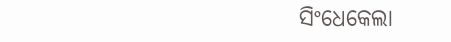ସିଂଧେକେଲା